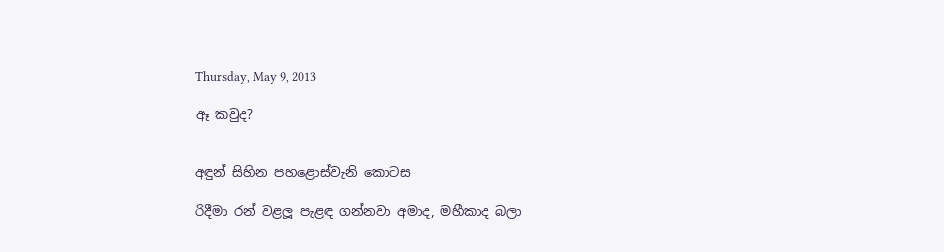Thursday, May 9, 2013

ඈ කවුද?


අඳුන් සිහින පහළොස්වැනි කොටස

රිදීමා රන් වළලූ පැළඳ ගන්නවා අමාද, මහීකාද බලා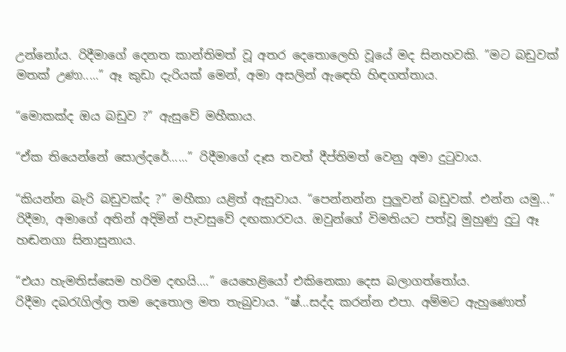උන්නෝය. රිදීමාගේ දෙනත කාන්තිමත් වූ අතර දෙතොලෙහි වූයේ මද සිනහවකි. ”මට බඩුවක් මතක් උණා.....” ඈ කුඩා දැරියක් මෙන්, අමා අසලින් ඇඳෙහි හිඳගත්තාය.

“මොකක්ද ඔය බඩුව ?” ඇසුවේ මහීකාය.

“ඒක තියෙන්නේ සොල්දරේ......” රිදීමාගේ දෑස තවත් දීප්තිමත් වෙනු අමා දුටුවාය.

“කියන්න බැරි බඩුවක්ද ?” මහීකා යළිත් ඇසුවාය. “පෙන්නන්න පුලුවන් බඩුවක්. එන්න යමු...” රිදීමා, අමාගේ අතින් අදිමින් පැවසුවේ දඟකාරවය. ඔවුන්ගේ විමතියට පත්වූ මුහුණු දුටු ඈ හඬනගා සිනාසුනාය.

“එයා හැමතිස්සෙම හරිම දඟයි....” යෙහෙළියෝ එකිනෙකා දෙස බලාගත්තෝය.
රිදීමා දබරැගිල්ල තම දෙතොල මත තැබුවාය. “ෂ්…සද්ද කරන්න එපා. අම්මට ඇහුණොත්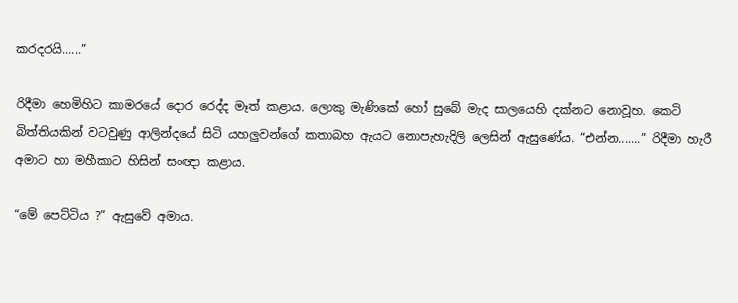කරදරයි......”

රිදීමා හෙමිහිට කාමරයේ දොර රෙද්ද මෑත් කළාය. ලොකු මැණිකේ හෝ සුබේ මැද සාලයෙහි දක්නට නොවූහ. කෙටි බිත්තියකින් වටවුණු ආලින්දයේ සිටි යහලුවන්ගේ කතාබහ ඇයට නොපැහැදිලි ලෙසින් ඇසුණේය. “එන්න.......” රිදීමා හැරී අමාට හා මහීකාට හිසින් සංඥා කළාය.

“මේ පෙට්ටිය ?” ඇසුවේ අමාය.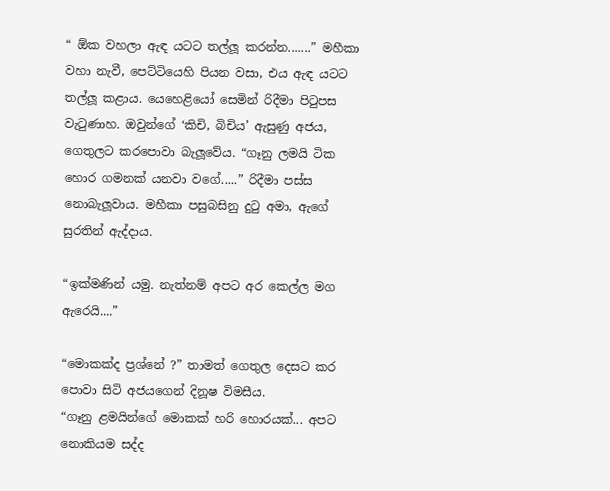“ ඕක වහලා ඇඳ යටට තල්ලූ කරන්න.......” මහීකා වහා නැවී, පෙට්ටියෙහි පියන වසා, එය ඇඳ යටට තල්ලූ කළාය. යෙහෙළියෝ සෙමින් රිදීමා පිටුපස වැටුණාහ. ඔවුන්ගේ ‘කිචි, බිචිය’ ඇසුණු අජය, ගෙතුලට කරපොවා බැලූවේය. “ගෑනු ලමයි ටික හොර ගමනක් යනවා වගේ.....” රිදීමා පස්ස නොබැලූවාය. මහීකා පසුබසිනු දුටු අමා, ඇගේ සුරතින් ඇද්දාය.

“ඉක්මණින් යමු. නැත්නම් අපට අර කෙල්ල මග ඇරෙයි....”

“මොකක්ද ප්‍රශ්නේ ?” තාමත් ගෙතුල දෙසට කර පොවා සිටි අජයගෙන් දිනූෂ විමසීය.
“ගෑනු ළමයින්ගේ මොකක් හරි හොරයක්... අපට නොකියම සද්ද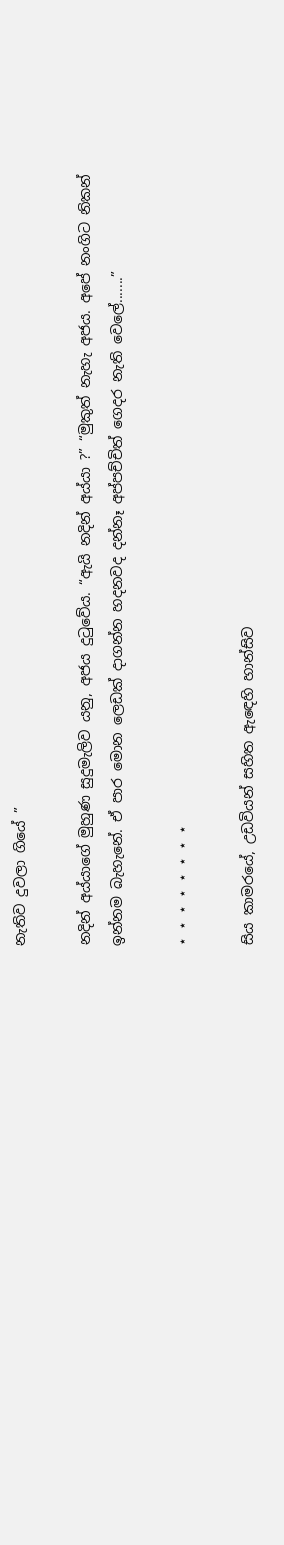නැතිව දුවලා ගියේ ”

නදින් අය්යාගේ මුහුණ සුදුමැලිව යනු, අජය දුටුවේය. “ඇයි නදින් අය්යා ?” “මුකුත් නැහැ අජය. අපේ නංගිට නිකන් ඉන්නම බැහැනේ. ඒ පාර මොන ලෙඩක් දාගන්න හදනවද දන්නෑ අප්පච්චිත් ගෙදර නැති වෙලේ.......”

⋆ ⋆ ⋆ ⋆ ⋆ ⋆ ⋆ ⋆

සිය කාමරයේ, උඩවියන් සහිත ඇඳෙහි හාන්සිව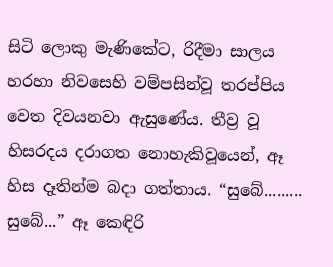සිටි ලොකු මැණිකේට, රිදීමා සාලය හරහා නිවසෙහි වම්පසින්වූ තරප්පිය වෙත දිවයනවා ඇසුණේය. තීව්‍ර වූ හිසරදය දරාගත නොහැකිවූයෙන්, ඈ හිස දෑතින්ම බදා ගත්තාය. “සුබේ......... සුබේ...” ඈ කෙඳිරි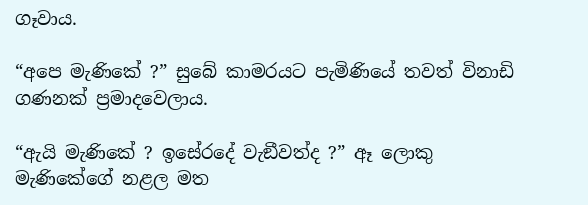ගෑවාය.

“අපෙ මැණිකේ ?” සුබේ කාමරයට පැමිණියේ තවත් විනාඩි ගණනක් ප්‍රමාදවෙලාය.

“ඇයි මැණිකේ ? ඉසේරදේ වැඞීවත්ද ?” ඈ ලොකු මැණිකේගේ නළල මත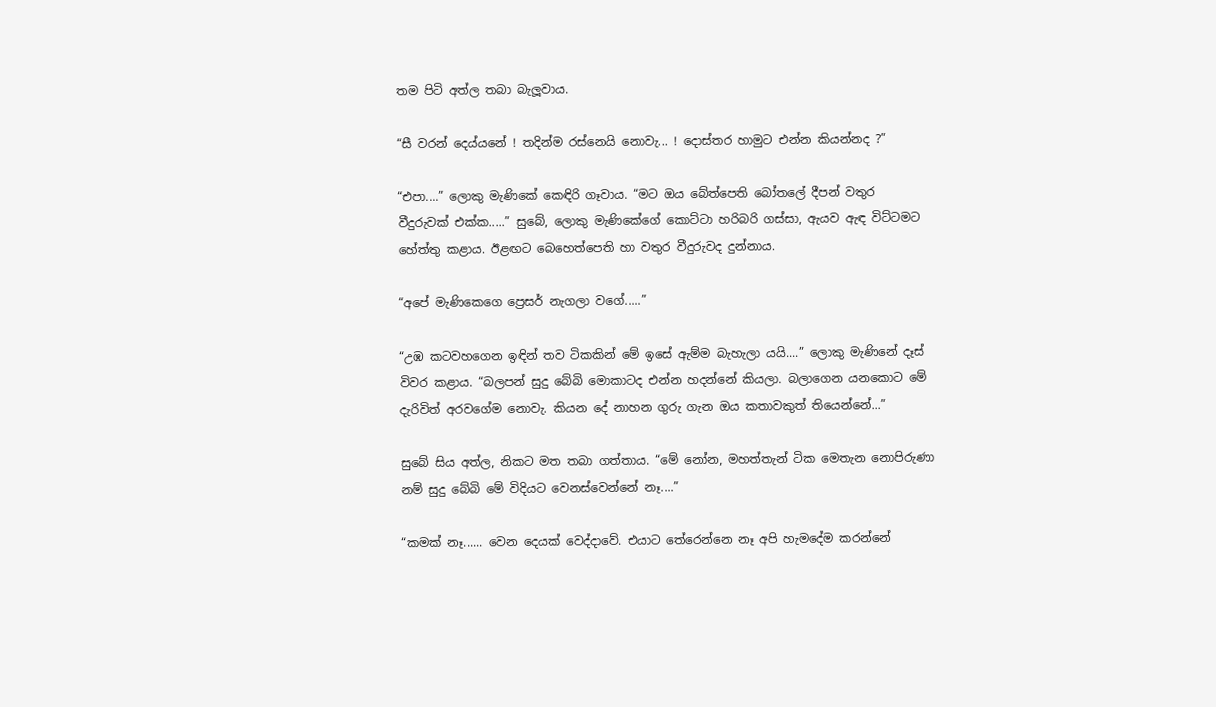තම පිටි අත්ල තබා බැලූවාය.

“සී වරන් දෙය්යනේ ! තදින්ම රස්නෙයි නොවැ... ! දොස්තර හාමුට එන්න කියන්නද ?”

“එපා....” ලොකු මැණිකේ කෙඳිරි ගෑවාය. “මට ඔය බේත්පෙති බෝතලේ දීපන් වතුර
වීදුරුවක් එක්ක.....” සුබේ, ලොකු මැණිකේගේ කොට්ටා හරිබරි ගස්සා, ඇයව ඇඳ විට්ටමට හේත්තු කළාය. ඊළඟට බෙහෙත්පෙති හා වතුර වීදුරුවද දුන්නාය.

“අපේ මැණිකෙගෙ ප්‍රෙසර් නැගලා වගේ.....”

“උඹ කටවහගෙන ඉඳින් තව ටිකකින් මේ ඉසේ ඇම්ම බැහැලා යයි....” ලොකු මැණිනේ දෑස් විවර කළාය. “බලපන් සුදු බේබි මොකාටද එන්න හදන්නේ කියලා. බලාගෙන යනකොට මේ දැරිවිත් අරවගේම නොවැ. කියන දේ නාහන ගුරු ගැන ඔය කතාවකුත් තියෙන්නේ...”

සුබේ සිය අත්ල, නිකට මත තබා ගත්තාය. “මේ නෝන, මහත්තැන් ටික මෙතැන නොපිරුණා නම් සුදු බේබි මේ විදියට වෙනස්වෙන්නේ නෑ....”

“කමක් නෑ...... වෙන දෙයක් වෙද්දාවේ. එයාට තේරෙන්නෙ නෑ අපි හැමදේම කරන්නේ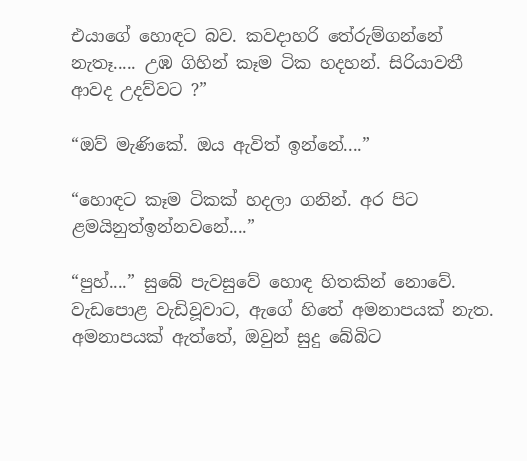එයාගේ හොඳට බව. කවදාහරි තේරුම්ගන්නේ නැතෑ..... උඹ ගිහින් කෑම ටික හදහන්. සිරියාවතී ආවද උදව්වට ?”

“ඔව් මැණිකේ. ඔය ඇවිත් ඉන්නේ....”

“හොඳට කෑම ටිකක් හදලා ගනින්. අර පිට ළමයිනුත්ඉන්නවනේ....”

“පුහ්....” සුබේ පැවසුවේ හොඳ හිතකින් නොවේ. වැඩපොළ වැඩිවූවාට, ඇගේ හිතේ අමනාපයක් නැත. අමනාපයක් ඇත්තේ, ඔවුන් සුදු බේබිට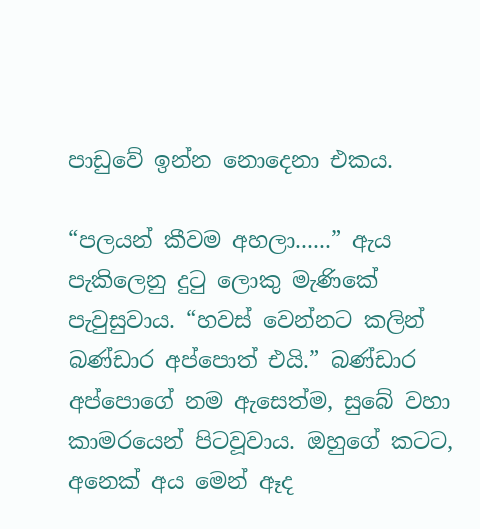පාඩුවේ ඉන්න නොදෙනා එකය.

“පලයන් කීවම අහලා......” ඇය පැකිලෙනු දුටු ලොකු මැණිකේ පැවුසුවාය. “හවස් වෙන්නට කලින් බණ්ඩාර අප්පොත් එයි.” බණ්ඩාර අප්පොගේ නම ඇසෙත්ම, සුබේ වහා කාමරයෙන් පිටවූවාය. ඔහුගේ කටට, අනෙක් අය මෙන් ඈද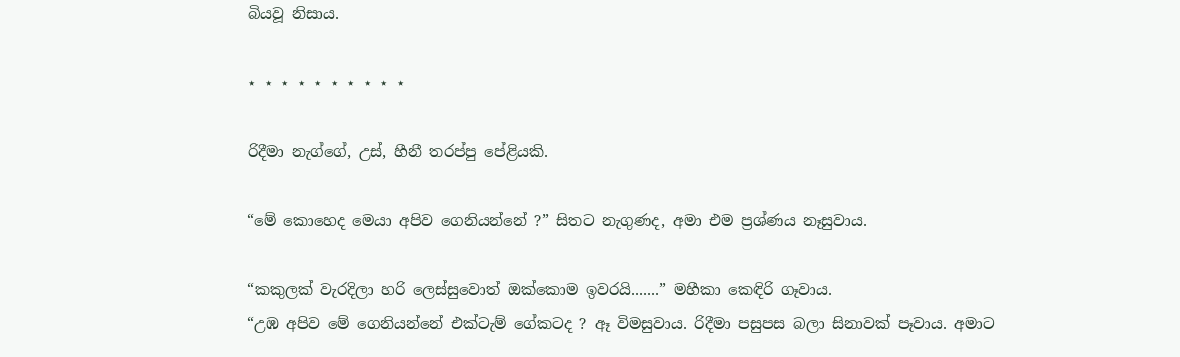බියවූ නිසාය.

⋆ ⋆ ⋆ ⋆ ⋆ ⋆ ⋆ ⋆ ⋆ ⋆

රිදීමා නැග්ගේ, උස්, හීනී තරප්පු පේළියකි.

“මේ කොහෙද මෙයා අපිව ගෙනියන්නේ ?” සිතට නැගුණද, අමා එම ප්‍රශ්ණය නෑසුවාය.

“කකුලක් වැරදිලා හරි ලෙස්සුවොත් ඔක්කොම ඉවරයි.......” මහීකා කෙඳිරි ගෑවාය.
“උඹ අපිව මේ ගෙනියන්නේ එක්ටැම් ගේකටද ? ඈ විමසුවාය. රිදීමා පසුපස බලා සිනාවක් පෑවාය. අමාට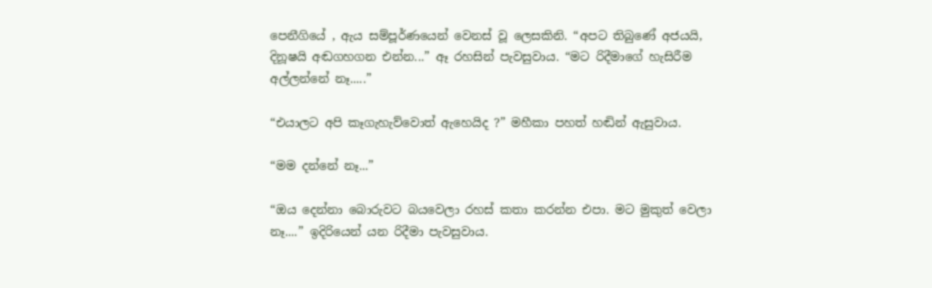පෙනීගියේ , ඇය සම්පූර්ණයෙන් වෙනස් වූ ලෙසකිනි. “අපට තිබුණේ අජයයි, දිනූෂයි අඬගහගන එන්න...” ඈ රහසින් පැවසුවාය. “මට රිදීමාගේ හැසිරීම අල්ලන්නේ නෑ.....”

“එයාලට අපි කෑගැහැව්වොත් ඇහෙයිද ?” මහීකා පහත් හඬින් ඇසුවාය.

“මම දන්නේ නෑ...”

“ඔය දෙන්නා බොරුවට බයවෙලා රහස් කතා කරන්න එපා. මට මුකුත් වෙලා නෑ....” ඉදිරියෙන් යන රිදීමා පැවසුවාය.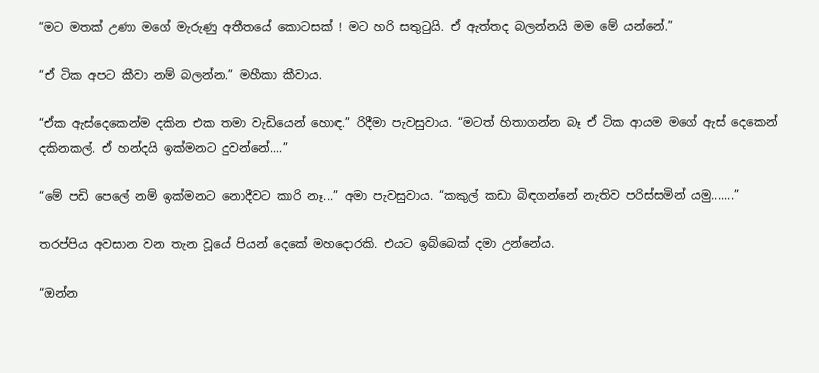“මට මතක් උණා මගේ මැරුණු අතීතයේ කොටසක් ! මට හරි සතුටුයි. ඒ ඇත්තද බලන්නයි මම මේ යන්නේ.”

“ඒ ටික අපට කීවා නම් බලන්න.” මහීකා කීවාය.

“ඒක ඇස්දෙකෙන්ම දකින එක තමා වැඩියෙන් හොඳ.” රිදීමා පැවසුවාය. “මටත් හිතාගන්න බෑ ඒ ටික ආයම මගේ ඇස් දෙකෙන් දකිනකල්. ඒ හන්දයි ඉක්මනට දුවන්නේ....”

“මේ පඩි පෙලේ නම් ඉක්මනට නොදීවට කාරි නෑ...” අමා පැවසුවාය. “කකුල් කඩා බිඳගන්නේ නැතිව පරිස්සමින් යමු.......”

තරප්පිය අවසාන වන තැන වූයේ පියන් දෙකේ මහදොරකි. එයට ඉබ්බෙක් දමා උන්නේය.

“ඔන්න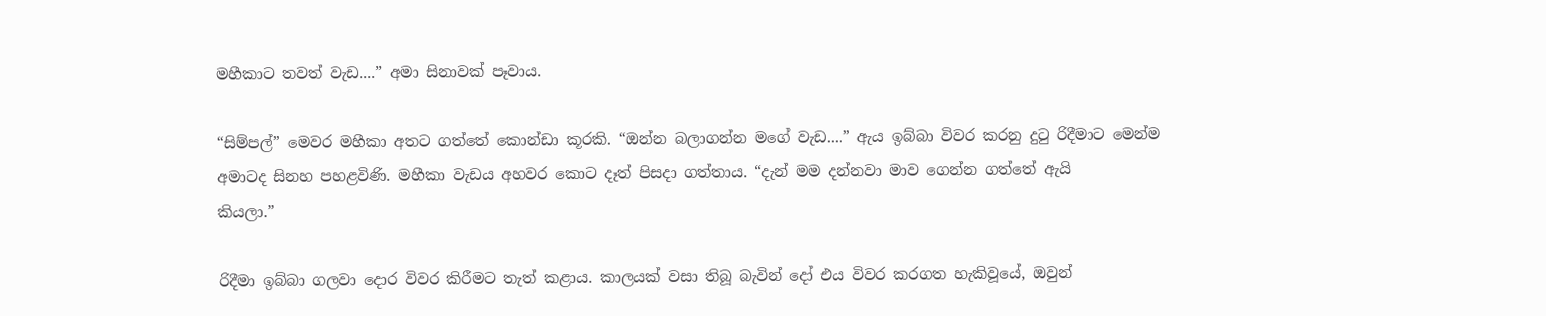මහීකාට තවත් වැඩ....” අමා සිනාවක් පෑවාය.

“සිම්පල්” මෙවර මහීකා අතට ගත්තේ කොන්ඩා කූරකි. “ඔන්න බලාගන්න මගේ වැඩ....” ඇය ඉබ්බා විවර කරනු දුටු රිදීමාට මෙන්ම අමාටද සිනහ පහළවිණි. මහීකා වැඩය අහවර කොට දෑත් පිසදා ගත්තාය. “දැන් මම දන්නවා මාව ගෙන්න ගත්තේ ඇයි
කියලා.”

රිදීමා ඉබ්බා ගලවා දොර විවර කිරීමට තැත් කළාය. කාලයක් වසා තිබූ බැවින් දෝ එය විවර කරගත හැකිවූයේ, ඔවුන්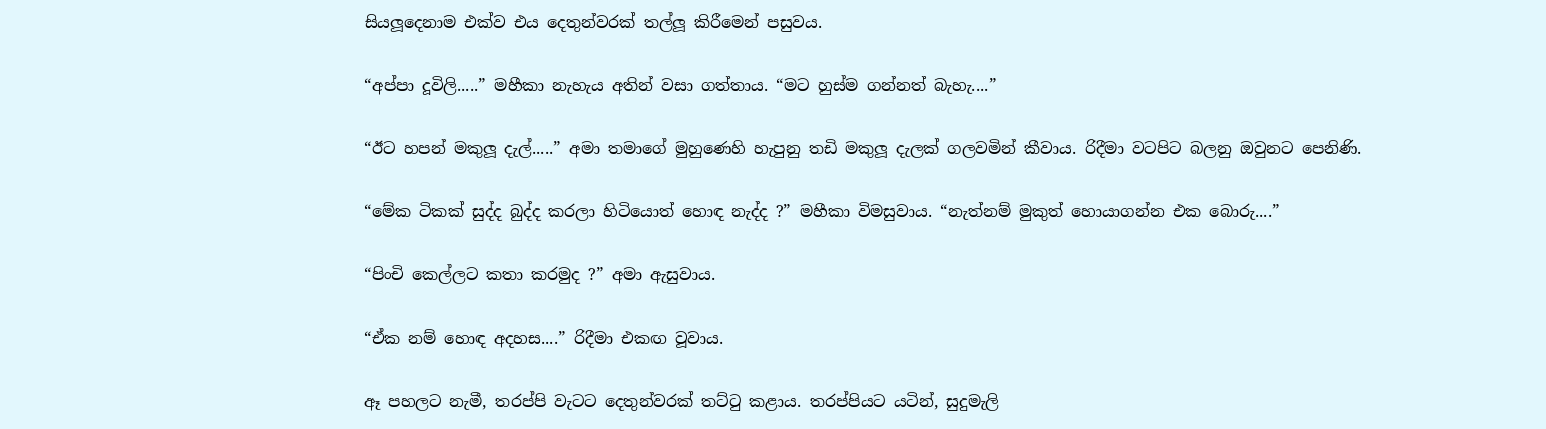සියලූදෙනාම එක්ව එය දෙතුන්වරක් තල්ලූ කිරීමෙන් පසුවය.

“අප්පා දූවිලි.....” මහීකා නැහැය අතින් වසා ගත්තාය. “මට හුස්ම ගන්නත් බැහැ....”

“ඊට හපන් මකුලූ දැල්.....” අමා තමාගේ මුහුණෙහි හැපුනු තඩි මකුලූ දැලක් ගලවමින් කීවාය. රිදීමා වටපිට බලනු ඔවුනට පෙනිණි.

“මේක ටිකක් සුද්ද බුද්ද කරලා හිටියොත් හොඳ නැද්ද ?” මහීකා විමසුවාය. “නැත්නම් මුකුත් හොයාගන්න එක බොරු....”

“පිංචි කෙල්ලට කතා කරමුද ?” අමා ඇසුවාය.

“ඒක නම් හොඳ අදහස....” රිදීමා එකඟ වූවාය.

ඈ පහලට නැමී, තරප්පි වැටට දෙතුන්වරක් තට්ටු කළාය. තරප්පියට යටින්, සුදුමැලි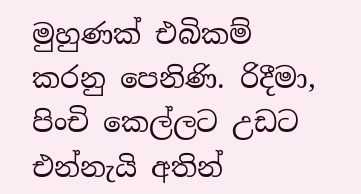මුහුණක් එබිකම් කරනු පෙනිණි. රිදීමා, පිංචි කෙල්ලට උඩට එන්නැයි අතින්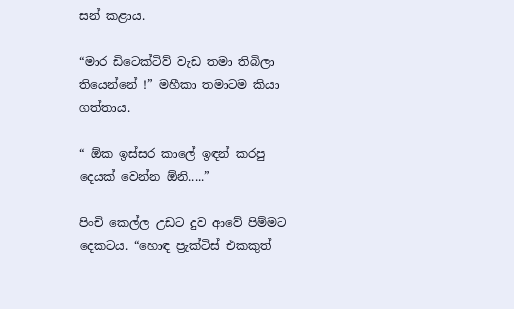සන් කළාය.

“මාර ඩිටෙක්ටිව් වැඩ තමා තිබිලා තියෙන්නේ !” මහීකා තමාටම කියා ගත්තාය.

“ ඕක ඉස්සර කාලේ ඉඳන් කරපු දෙයක් වෙන්න ඕනි.....”

පිංචි කෙල්ල උඩට දුව ආවේ පිම්මට දෙකටය. “හොඳ ප්‍රැක්ටිස් එකකුත්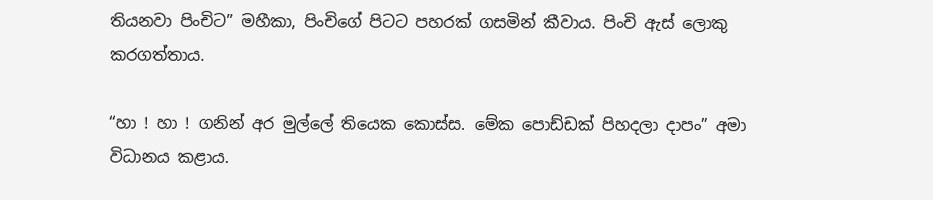තියනවා පිංචිට” මහීකා, පිංචිගේ පිටට පහරක් ගසමින් කීවාය. පිංචි ඇස් ලොකු කරගත්තාය.

“හා ! හා ! ගනින් අර මුල්ලේ තියෙක කොස්ස. මේක පොඩ්ඩක් පිහදලා දාපං” අමා විධානය කළාය.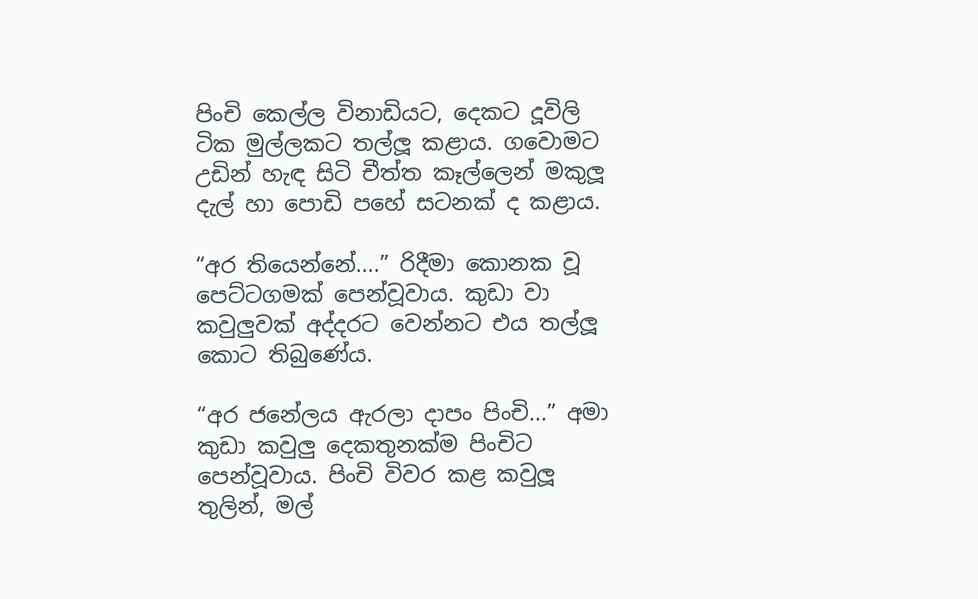පිංචි කෙල්ල විනාඩියට, දෙකට දූවිලි ටික මුල්ලකට තල්ලූ කළාය. ගවොමට උඩින් හැඳ සිටි චීත්ත කෑල්ලෙන් මකුලූ දැල් හා පොඩි පහේ සටනක් ද කළාය.

“අර තියෙන්නේ....” රිදීමා කොනක වූ පෙට්ටගමක් පෙන්වූවාය. කුඩා වා කවුලුවක් අද්දරට වෙන්නට එය තල්ලූ කොට තිබුණේය.

“අර ජනේලය ඇරලා දාපං පිංචි...” අමා කුඩා කවුලු දෙකතුනක්ම පිංචිට පෙන්වූවාය. පිංචි විවර කළ කවුලූ තුලින්, මල්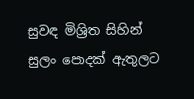සුවඳ මිශ්‍රිත සිහින් සුලං පොදක් ඇතුලට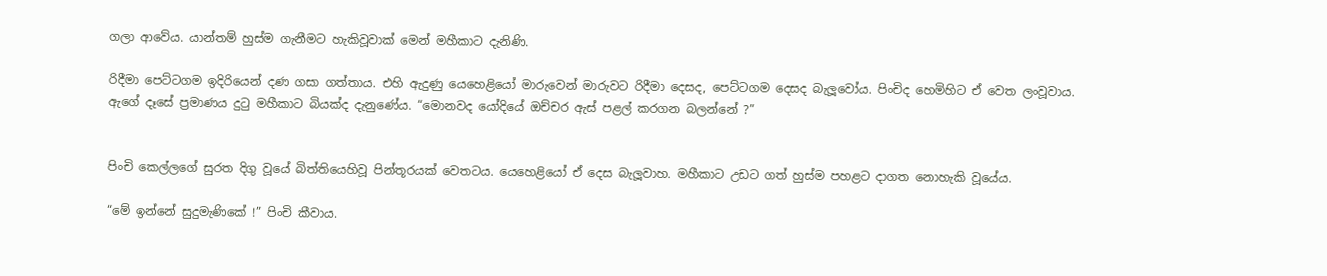ගලා ආවේය. යාන්තම් හුස්ම ගැනීමට හැකිවූවාක් මෙන් මහීකාට දැනිණි.

රිදීමා පෙට්ටගම ඉදිරියෙන් දණ ගසා ගත්තාය. එහි ඇදුණු යෙහෙළියෝ මාරුවෙන් මාරුවට රිදීමා දෙසද, පෙට්ටගම දෙසද බැලූවෝය. පිංචිද හෙමිහිට ඒ වෙත ලංවූවාය. ඇගේ දෑසේ ප්‍රමාණය දුටු මහීකාට බියක්ද දැනුණේය. “මොනවද යෝදියේ ඔච්චර ඇස් පළල් කරගන බලන්නේ ?”


පිංචි කෙල්ලගේ සුරත දිගු වූයේ බිත්තියෙහිවූ පින්තූරයක් වෙතටය. යෙහෙළියෝ ඒ දෙස බැලූවාහ. මහීකාට උඩට ගත් හුස්ම පහළට දාගත නොහැකි වූයේය.

“මේ ඉන්නේ සුදුමැණිකේ !” පිංචි කීවාය.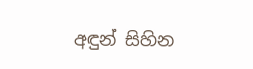අඳුන් සිහින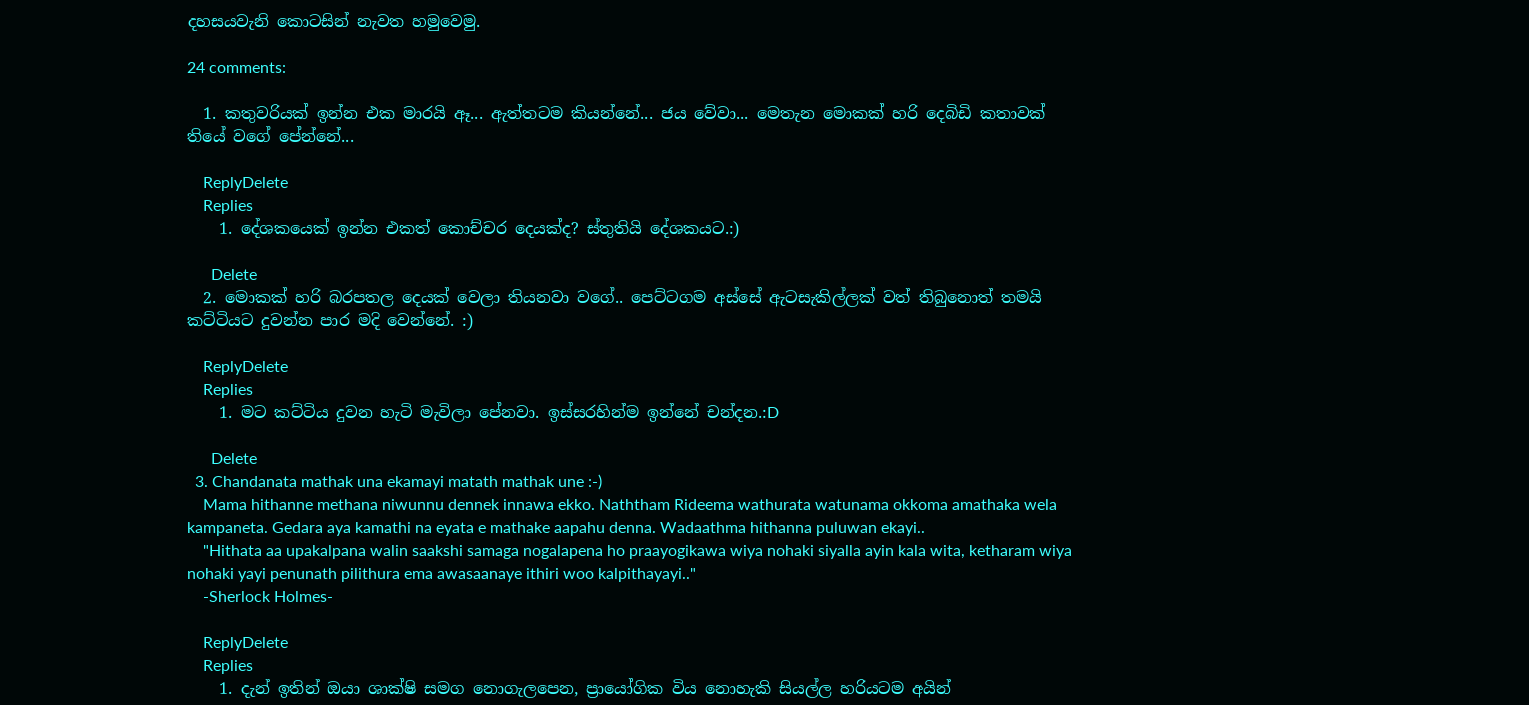දහසයවැනි කොටසින් නැවත හමුවෙමු.

24 comments:

  1. කතුවරියක් ඉන්න එක මාරයි ඈ... ඇත්තටම කියන්නේ... ජය වේවා... මෙතැන මොකක් හරි දෙබිඩි කතාවක් තියේ වගේ පේන්නේ...

    ReplyDelete
    Replies
    1. දේශකයෙක් ඉන්න එකත් කොච්චර දෙයක්ද? ස්තුතියි දේශකයට.:)

      Delete
  2. මොකක් හරි බරපතල දෙයක් වෙලා තියනවා වගේ.. පෙට්ටගම අස්සේ ඇටසැකිල්ලක් වත් තිබුනොත් තමයි කට්ටියට දුවන්න පාර මදි වෙන්නේ. :)

    ReplyDelete
    Replies
    1. මට කට්ටිය දුවන හැටි මැවිලා පේනවා. ඉස්සරහින්ම ඉන්නේ චන්දන.:D

      Delete
  3. Chandanata mathak una ekamayi matath mathak une :-)
    Mama hithanne methana niwunnu dennek innawa ekko. Naththam Rideema wathurata watunama okkoma amathaka wela kampaneta. Gedara aya kamathi na eyata e mathake aapahu denna. Wadaathma hithanna puluwan ekayi..
    "Hithata aa upakalpana walin saakshi samaga nogalapena ho praayogikawa wiya nohaki siyalla ayin kala wita, ketharam wiya nohaki yayi penunath pilithura ema awasaanaye ithiri woo kalpithayayi.."
    -Sherlock Holmes-

    ReplyDelete
    Replies
    1. දැන් ඉතින් ඔයා ශාක්ෂි සමග නොගැලපෙන, ප්‍රායෝගික විය නොහැකි සියල්ල හරියටම අයින්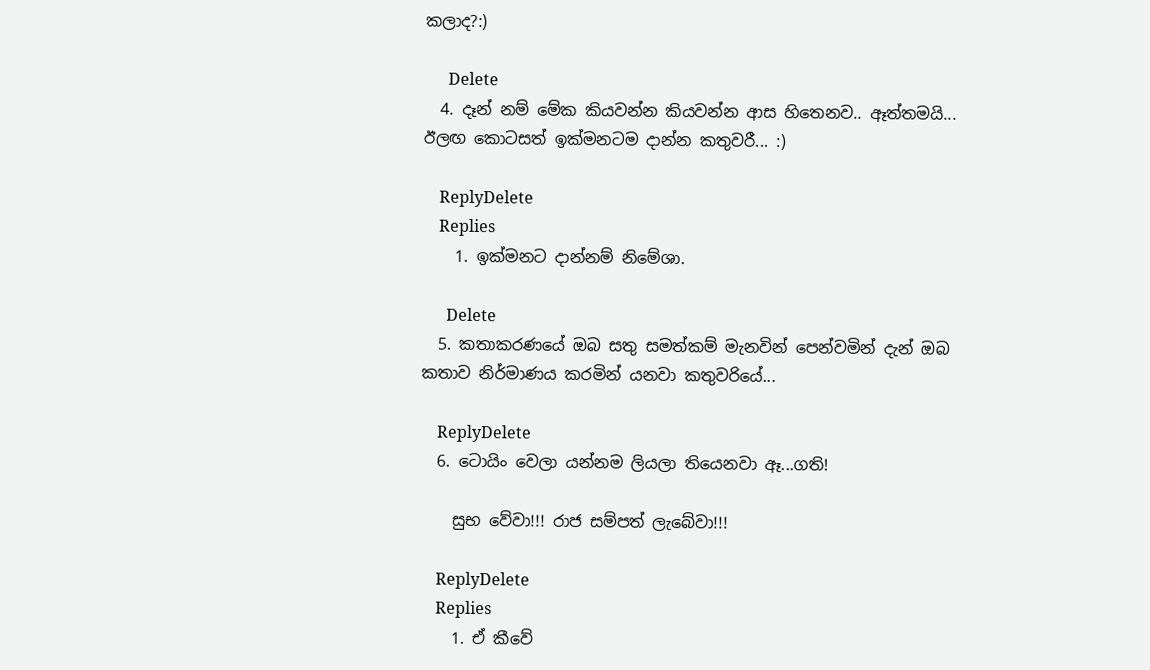කලාද?:)

      Delete
  4. දෑන් නම් මේක කියවන්න කියවන්න ආස හිතෙනව.. ඈත්තමයි... ඊලඟ කොටසත් ඉක්මනටම දාන්න කතුවරී... :)

    ReplyDelete
    Replies
    1. ඉක්මනට දාන්නම් නිමේශා.

      Delete
  5. කතාකරණයේ ඔබ සතු සමත්කම් මැනවින් පෙන්වමින් දැන් ඔබ කතාව නිර්මාණය කරමින් යනවා කතුවරියේ...

    ReplyDelete
  6. ටොයිං වෙලා යන්නම ලියලා තියෙනවා ඈ...ගති!

    සුභ වේවා!!! රාජ සම්පත් ලැබේවා!!!

    ReplyDelete
    Replies
    1. ඒ කීවේ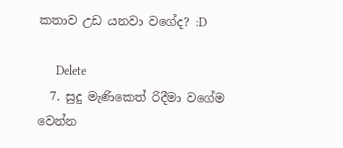කතාව උඩ යනවා වගේද? :D

      Delete
  7. සුදු මැණිකෙත් රිදීමා වගේම වෙන්න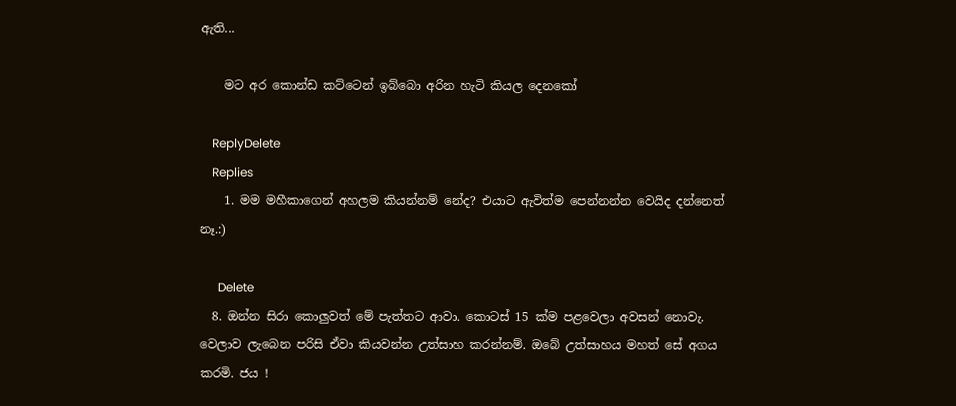ඇති...

    මට අර කොන්ඩ කට්ටෙන් ඉබ්බො අරින හැටි කියල දෙනකෝ

    ReplyDelete
    Replies
    1. මම මහීකාගෙන් අහලම කියන්නම් නේද? එයාට ඇවිත්ම පෙන්නන්න වෙයිද දන්නෙත් නෑ.:)

      Delete
  8. ඔන්න සිරා කොලුවත් මේ පැත්තට ආවා. කොටස් 15 ක්ම පළවෙලා අවසන් නොවැ. වෙලාව ලැබෙන පරිසි ඒවා කියවන්න උත්සාහ කරන්නම්. ඔබේ උත්සාහය මහත් සේ අගය කරමි. ජය !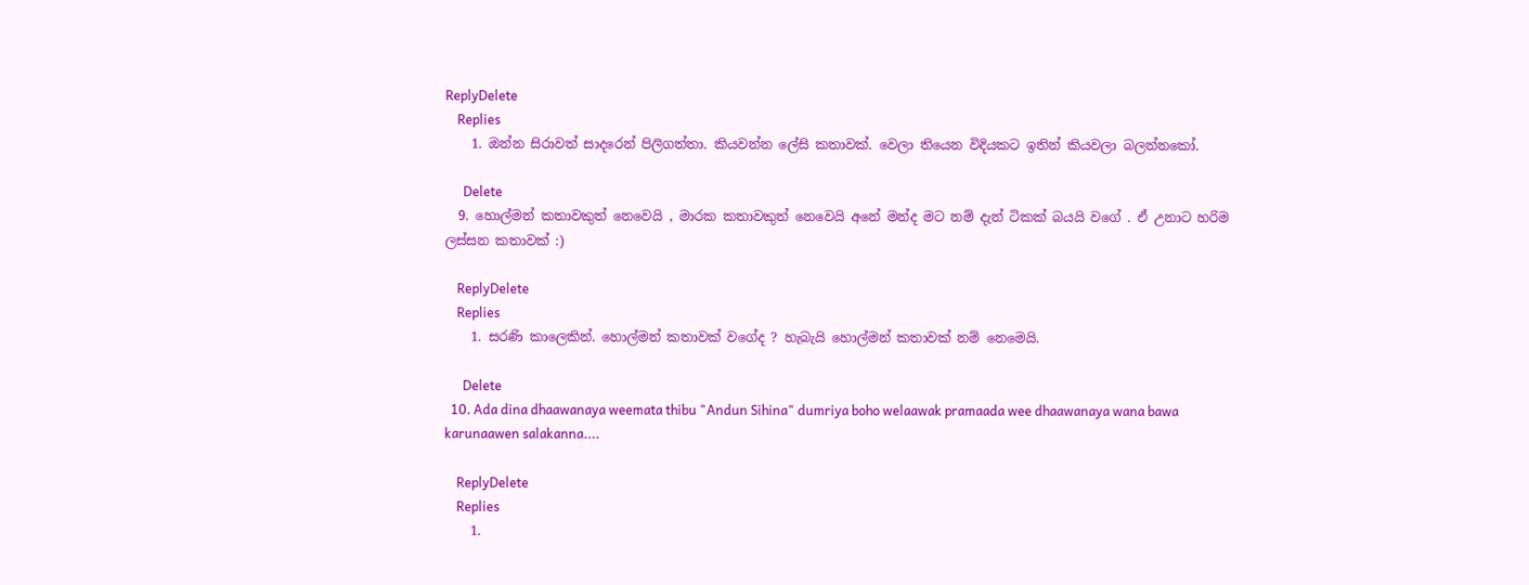ReplyDelete
    Replies
    1. ඔන්න සිරාවත් සාදරෙන් පිලිගත්තා. කියවන්න ලේසි කතාවක්. වෙලා තියෙන විදියකට ඉතින් කියවලා බලන්නකෝ.

      Delete
  9. හොල්මන් කතාවකුත් නෙවෙයි , මාරක කතාවකුත් නෙවෙයි අනේ මන්ද මට නම් දැන් ටිකක් බයයි වගේ . ඒ උනාට හරිම ලස්සන කතාවක් :)

    ReplyDelete
    Replies
    1. සරණි කාලෙකින්. හොල්මන් කතාවක් වගේද ? හැබැයි හොල්මන් කතාවක් නම් නෙමෙයි.

      Delete
  10. Ada dina dhaawanaya weemata thibu "Andun Sihina" dumriya boho welaawak pramaada wee dhaawanaya wana bawa karunaawen salakanna....

    ReplyDelete
    Replies
    1.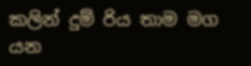කලින් දුම් රිය තාම මග යන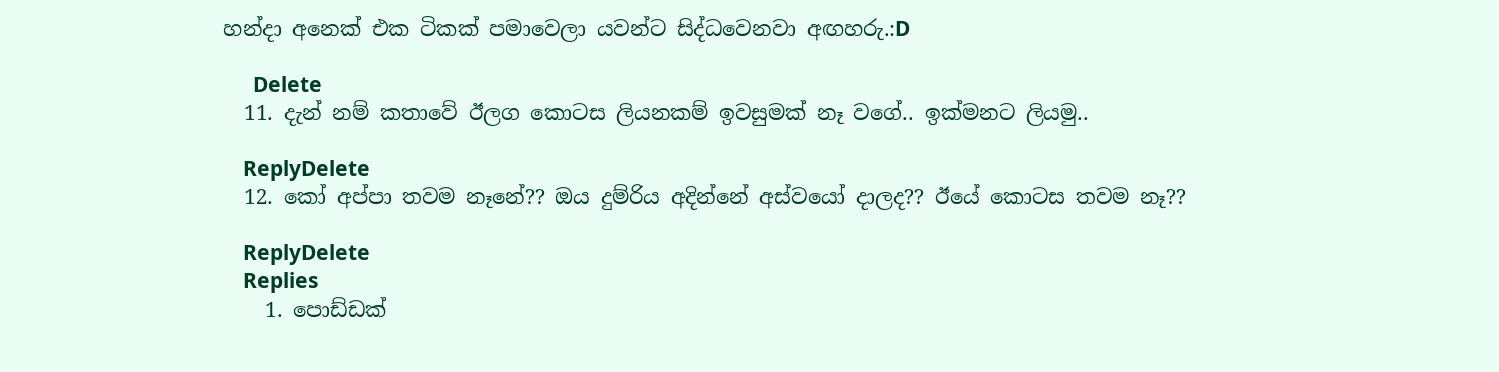හන්දා අනෙක් එක ටිකක් පමාවෙලා යවන්ට සිද්ධවෙනවා අඟහරු.:D

      Delete
  11. දැන් නම් කතාවේ ඊලග කොටස ලියනකම් ඉවසුමක් නෑ වගේ.. ඉක්මනට ලියමු..

    ReplyDelete
  12. කෝ අප්පා තවම නෑනේ?? ඔය දුම්රිය අදින්නේ අස්වයෝ දාලද?? ඊයේ කොටස තවම නෑ??

    ReplyDelete
    Replies
    1. පොඩ්ඩක්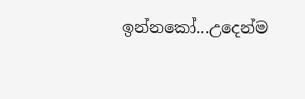ඉන්නකෝ...උදෙන්ම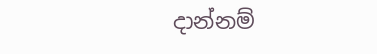දාන්නම්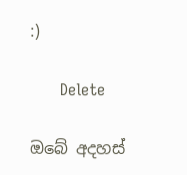:)

      Delete

ඔබේ අදහස්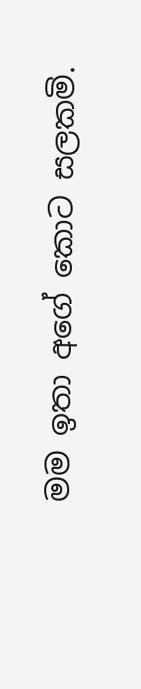මම ඉතා අගේ කොට සලකමි.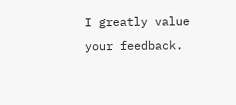I greatly value your feedback.